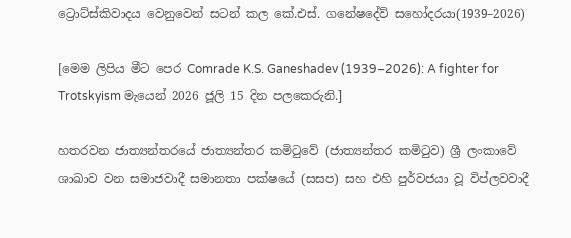ට්‍රොට්ස්කිවාදය වෙනුවෙන් සටන් කල කේ.එස්. ගනේෂදේව් සහෝදරයා(1939–2026)

[මෙම ලිපිය මීට පෙර Comrade K.S. Ganeshadev (1939–2026): A fighter for Trotskyism මැයෙන් 2026 ජූලි 15 දින පලකෙරුනි.]

හතරවන ජාත්‍යන්තරයේ ජාත්‍යන්තර කමිටුවේ (ජාත්‍යන්තර කමිටුව) ශ්‍රී ලංකාවේ ශාඛාව වන සමාජවාදී සමානතා පක්ෂයේ (සසප) සහ එහි පුර්වජයා වූ විප්ලවවාදී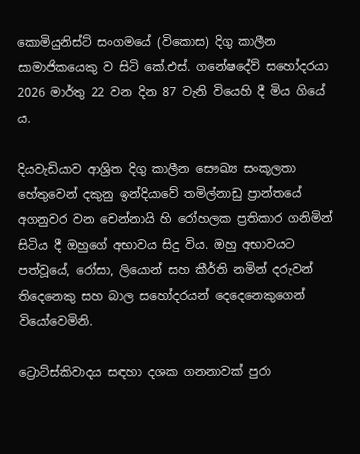කොමියුනිස්ට් සංගමයේ (විකොස) දිගු කාලීන සාමාජිකයෙකු ව සිටි කේ.එස්. ගනේෂදේව් සහෝදරයා 2026 මාර්තු 22 වන දින 87 වැනි වියෙහි දී මිය ගියේ ය.

දියවැඩියාව ආශ්‍රිත දිගු කාලීන සෞඛ්‍ය සංකූලතා හේතුවෙන් දකුනු ඉන්දියාවේ තමිල්නාඩු ප්‍රාන්තයේ අගනුවර වන චෙන්නායි හි රෝහලක ප්‍රතිකාර ගනිමින් සිටිය දී ඔහුගේ අභාවය සිදු විය. ඔහු අභාවයට පත්වූයේ, රෝසා, ලියොන් සහ කීර්ති නමින් දරුවන් තිදෙනෙකු සහ බාල සහෝදරයන් දෙදෙනෙකුගෙන් වියෝවෙමිනි.

ට්‍රොට්ස්කිවාදය සඳහා දශක ගනනාවක් පුරා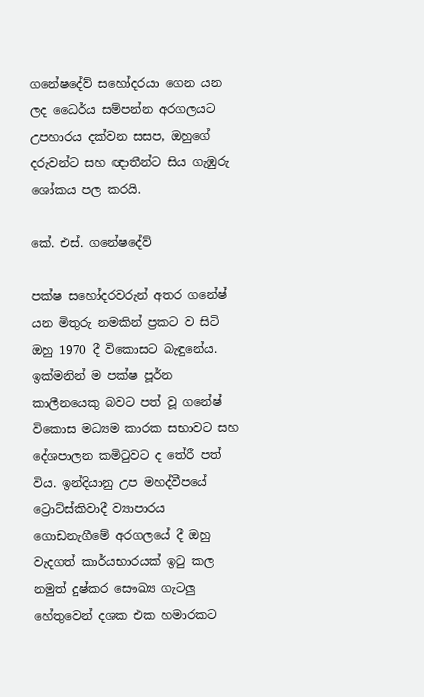ගනේෂදේව් සහෝදරයා ගෙන යන ලද ධෛර්ය සම්පන්න අරගලයට උපහාරය දක්වන සසප, ඔහුගේ දරුවන්ට සහ ඥාතීන්ට සිය ගැඹුරු ශෝකය පල කරයි.

කේ. එස්. ගනේෂදේව්

පක්ෂ සහෝදරවරුන් අතර ගනේෂ් යන මිතුරු නමකින් ප්‍රකට ව සිටි ඔහු 1970 දී විකොසට බැඳුනේය. ඉක්මනින් ම පක්ෂ පූර්න කාලීනයෙකු බවට පත් වූ ගනේෂ්  විකොස මධ්‍යම කාරක සභාවට සහ දේශපාලන කමිටුවට ද තේරී පත් විය. ඉන්දියානු උප මහද්වීපයේ ට්‍රොට්ස්කිවාදී ව්‍යාපාරය ගොඩනැගීමේ අරගලයේ දී ඔහු වැදගත් කාර්යභාරයක් ඉටු කල නමුත් දුෂ්කර සෞඛ්‍ය ගැටලු හේතුවෙන් දශක එක හමාරකට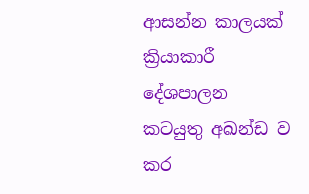ආසන්න කාලයක් ක්‍රියාකාරී දේශපාලන කටයුතු අඛන්ඩ ව කර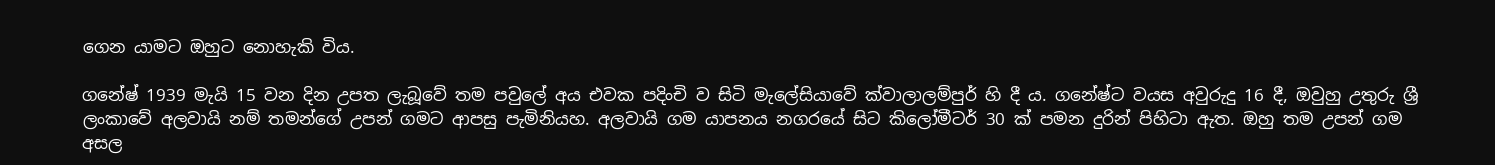ගෙන යාමට ඔහුට නොහැකි විය.

ගනේෂ් 1939 මැයි 15 වන දින උපත ලැබූවේ තම පවුලේ අය එවක පදිංචි ව සිටි මැලේසියාවේ ක්වාලාලම්පුර් හි දී ය. ගනේෂ්ට වයස අවුරුදු 16 දී, ඔවුහු උතුරු ශ්‍රී ලංකාවේ අලවායි නම් තමන්ගේ උපන් ගමට ආපසු පැමිනියහ. අලවායි ගම යාපනය නගරයේ සිට කිලෝමීටර් 30 ක් පමන දුරින් පිහිටා ඇත. ඔහු තම උපන් ගම අසල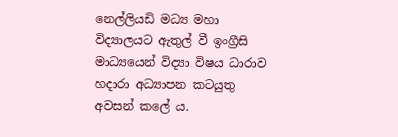නෙල්ලියඩි මධ්‍ය මහා විද්‍යාලයට ඇතුල් වී ඉංග්‍රීසි මාධ්‍යයෙන් විද්‍යා විෂය ධාරාව හදාරා අධ්‍යාපන කටයුතු අවසන් කලේ ය.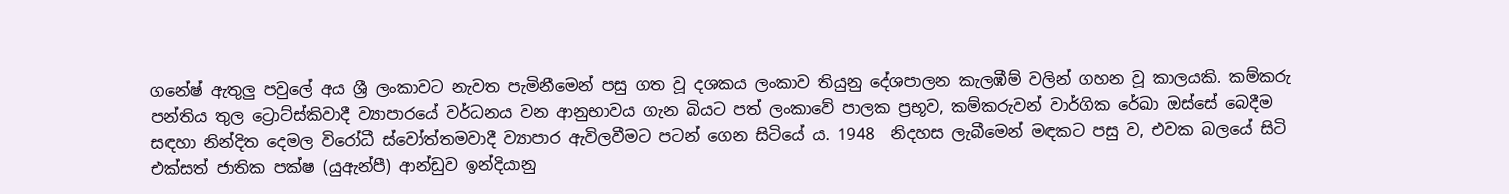ගනේෂ් ඇතුලු පවුලේ අය ශ්‍රී ලංකාවට නැවත පැමිනීමෙන් පසු ගත වූ දශකය ලංකාව තියුනු දේශපාලන කැලඹීම් වලින් ගහන වූ කාලයකි. කම්කරු පන්තිය තුල ට්‍රොට්ස්කිවාදී ව්‍යාපාරයේ වර්ධනය වන ආනුභාවය ගැන බියට පත් ලංකාවේ පාලක ප්‍රභූව, කම්කරුවන් වාර්ගික රේඛා ඔස්සේ බෙදීම සඳහා නින්දිත දෙමල විරෝධී ස්වෝත්තමවාදී ව්‍යාපාර ඇවිලවීමට පටන් ගෙන සිටියේ ය. 1948  නිදහස ලැබීමෙන් මඳකට පසු ව, එවක බලයේ සිටි එක්සත් ජාතික පක්ෂ (යුඇන්පී) ආන්ඩුව ඉන්දියානු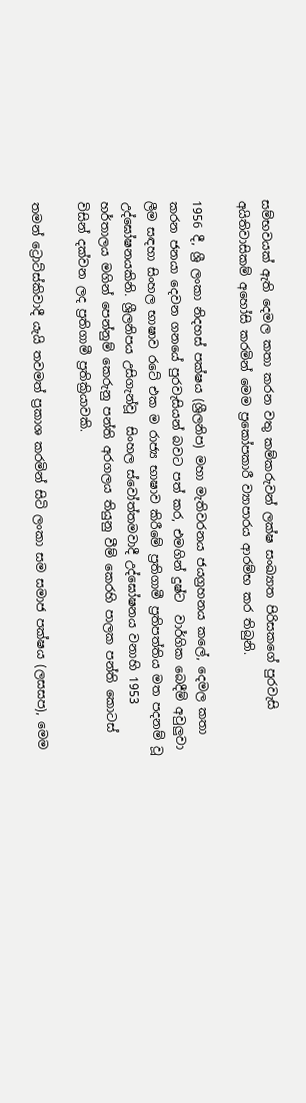සම්භවයක් ඇති දෙමල කතා කරන වතු කම්කරුවන් ලක්ෂ සංඛ්‍යාත පිරිසකගේ පුරවැසි අයිතිවාසිකම් අහෝසි කරමින් මෙම ප්‍රකෝපකාරී ව්‍යාපාරය ආරම්භ කර තිබුනි.

1956 දී, ශ්‍රී ලංකා නිදහස් පක්ෂය (ශ්‍රීලනිප) මහා මැතිවරනය ජයග්‍රහනය කලේ, දෙමල කතා කරන ජනයා දෙවන ගනයේ පුරවැසියන් බවට පත් කර, එමගින් දුෂ්ට  වාර්ගික බෙදීම් අවුලුවා ලීම සඳහා සිංහල භාෂාව රටේ එක ම රාජ්‍ය භාෂාව කිරීමේ ප්‍රතිගාමී ප්‍රතිපත්තිය මත පදනම් වූ උද්ඝෝෂනයකිනි. ශ්‍රීලනිපය උසිගැන්වූ  සිංහල ස්වෝත්තමවාදී උද්ඝෝෂනය වනාහි 1953 හර්තාලය මගින් පෙන්නුම් කෙරුනු පන්ති අරගලය තියුනු වීම් කෙරහි පාලක පන්ති කොටස් විසින් දක්වන ලද ප්‍රතිගාමී ප්‍රතික්‍රියාවකි.

තමන් ට්‍රොට්ස්කිවාදී යැයි තවමත් ප්‍රකාශ කරමින් සිටි ලංකා සම සමාජ පක්ෂය (ලසසප), මෙම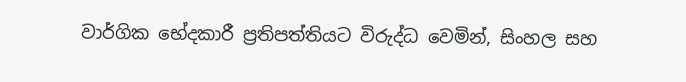වාර්ගික භේදකාරී ප්‍රතිපත්තියට විරුද්ධ වෙමින්, සිංහල සහ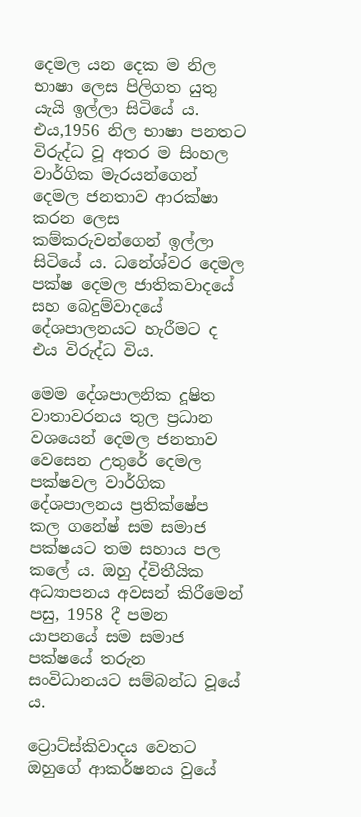දෙමල යන දෙක ම නිල භාෂා ලෙස පිලිගත යුතු යැයි ඉල්ලා සිටියේ ය. එය,1956 නිල භාෂා පනතට විරුද්ධ වූ අතර ම සිංහල වාර්ගික මැරයන්ගෙන් දෙමල ජනතාව ආරක්ෂා කරන ලෙස කම්කරුවන්ගෙන් ඉල්ලා සිටියේ ය. ධනේශ්වර දෙමල පක්ෂ දෙමල ජාතිකවාදයේ සහ බෙදුම්වාදයේ දේශපාලනයට හැරීමට ද එය විරුද්ධ විය.

මෙම දේශපාලනික දූෂිත වාතාවරනය තුල ප්‍රධාන වශයෙන් දෙමල ජනතාව වෙසෙන උතුරේ දෙමල පක්ෂවල වාර්ගික දේශපාලනය ප්‍රතික්ෂේප කල ගනේෂ් සම සමාජ පක්ෂයට තම සහාය පල කලේ ය. ඔහු ද්විතීයික අධ්‍යාපනය අවසන් කිරීමෙන් පසු, 1958 දී පමන යාපනයේ සම සමාජ පක්ෂයේ තරුන සංවිධානයට සම්බන්ධ වූයේ ය.

ට්‍රොට්ස්කිවාදය වෙතට ඔහුගේ ආකර්ෂනය වුයේ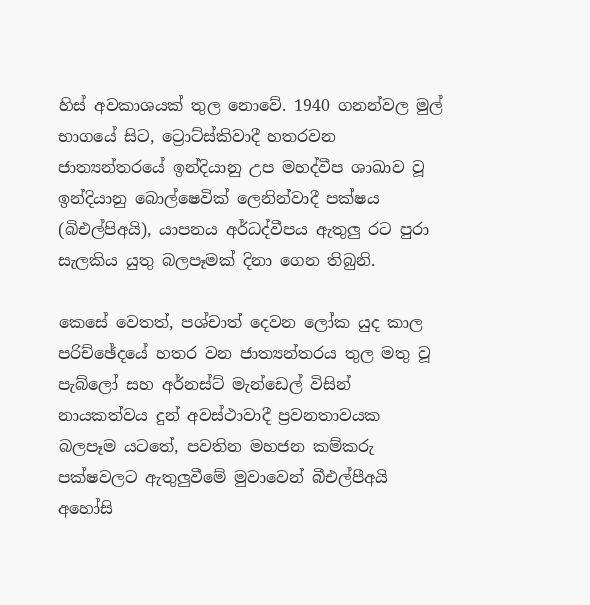හිස් අවකාශයක් තුල නොවේ. 1940 ගනන්වල මුල් භාගයේ සිට, ට්‍රොට්ස්කිවාදී හතරවන ජාත්‍යන්තරයේ ඉන්දියානු උප මහද්වීප ශාඛාව වූ ඉන්දියානු බොල්ෂෙවික් ලෙනින්වාදී පක්ෂය (බිඑල්පිඅයි), යාපනය අර්ධද්වීපය ඇතුලු රට පුරා සැලකිය යුතු බලපෑමක් දිනා ගෙන තිබුනි.

කෙසේ වෙතත්, පශ්චාත් දෙවන ලෝක යුද කාල පරිච්ඡේදයේ හතර වන ජාත්‍යන්තරය තුල මතු වූ පැබ්ලෝ සහ අර්නස්ට් මැන්ඩෙල් විසින් නායකත්වය දුන් අවස්ථාවාදී ප්‍රවනතාවයක බලපෑම යටතේ, පවතින මහජන කම්කරු පක්ෂවලට ඇතුලුවීමේ මුවාවෙන් බීඑල්පීඅයි අහෝසි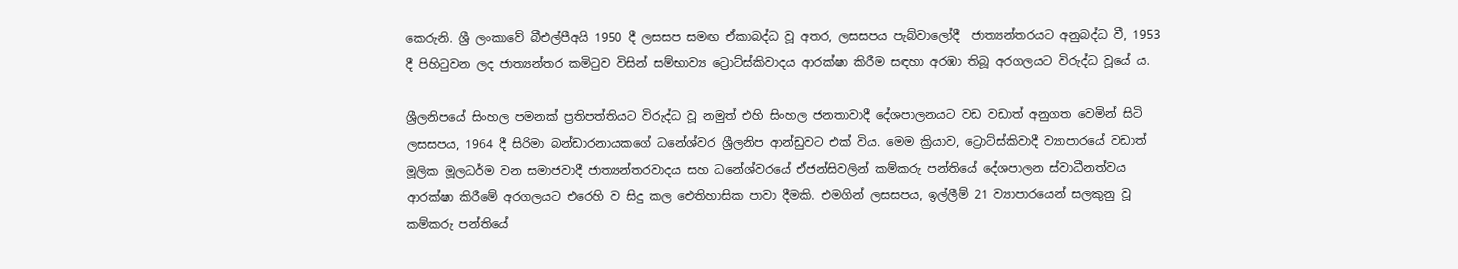කෙරුනි. ශ්‍රී ලංකාවේ බීඑල්පීඅයි 1950 දී ලසසප සමඟ ඒකාබද්ධ වූ අතර, ලසසපය පැබ්වාලෝදී  ජාත්‍යන්තරයට අනුබද්ධ වී, 1953 දී පිහිටුවන ලද ජාත්‍යන්තර කමිටුව විසින් සම්භාව්‍ය ට්‍රොට්ස්කිවාදය ආරක්ෂා කිරීම සඳහා අරඹා තිබූ අරගලයට විරුද්ධ වූයේ ය.

ශ්‍රීලනිපයේ සිංහල පමනක් ප්‍රතිපත්තියට විරුද්ධ වූ නමුත් එහි සිංහල ජනතාවාදී දේශපාලනයට වඩ වඩාත් අනුගත වෙමින් සිටි ලසසපය, 1964 දී සිරිමා බන්ඩාරනායකගේ ධනේශ්වර ශ්‍රීලනිප ආන්ඩුවට එක් විය. මෙම ක්‍රියාව, ට්‍රොට්ස්කිවාදී ව්‍යාපාරයේ වඩාත් මූලික මූලධර්ම වන සමාජවාදී ජාත්‍යන්තරවාදය සහ ධනේශ්වරයේ ඒජන්සිවලින් කම්කරු පන්තියේ දේශපාලන ස්වාධීනත්වය ආරක්ෂා කිරීමේ අරගලයට එරෙහි ව සිදු කල ඓතිහාසික පාවා දීමකි. එමගින් ලසසපය, ඉල්ලීම් 21 ව්‍යාපාරයෙන් සලකුනු වූ කම්කරු පන්තියේ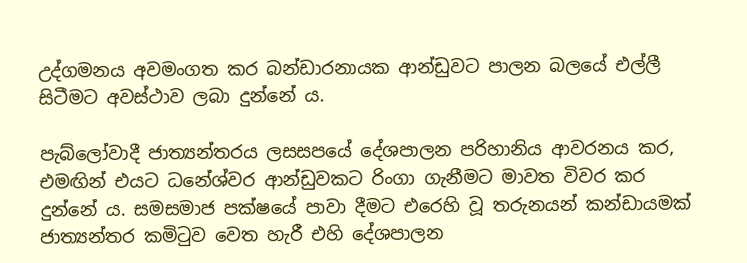උද්ගමනය අවමංගත කර බන්ඩාරනායක ආන්ඩුවට පාලන බලයේ එල්ලී සිටීමට අවස්ථාව ලබා දුන්නේ ය.

පැබ්ලෝවාදී ජාත්‍යන්තරය ලසසපයේ දේශපාලන පරිහානිය ආවරනය කර, එමඟින් එයට ධනේශ්වර ආන්ඩුවකට රිංගා ගැනීමට මාවත විවර කර දුන්නේ ය. සමසමාජ පක්ෂයේ පාවා දීමට එරෙහි වූ තරුනයන් කන්ඩායමක්  ජාත්‍යන්තර කමිටුව වෙත හැරී එහි දේශපාලන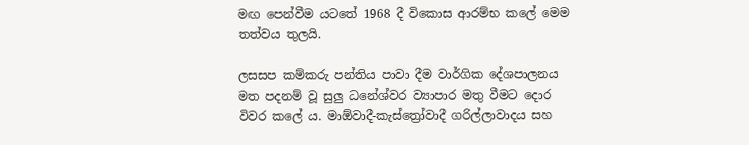මඟ පෙන්වීම යටතේ 1968 දී විකොස ආරම්භ කලේ මෙම තත්වය තුලයි.

ලසසප කම්කරු පන්තිය පාවා දීම වාර්ගික දේශපාලනය මත පදනම් වූ සුලු ධනේශ්වර ව්‍යාපාර මතු වීමට දොර විවර කලේ ය. මාඕවාදී-කැස්ත්‍රෝවාදී ගරිල්ලාවාදය සහ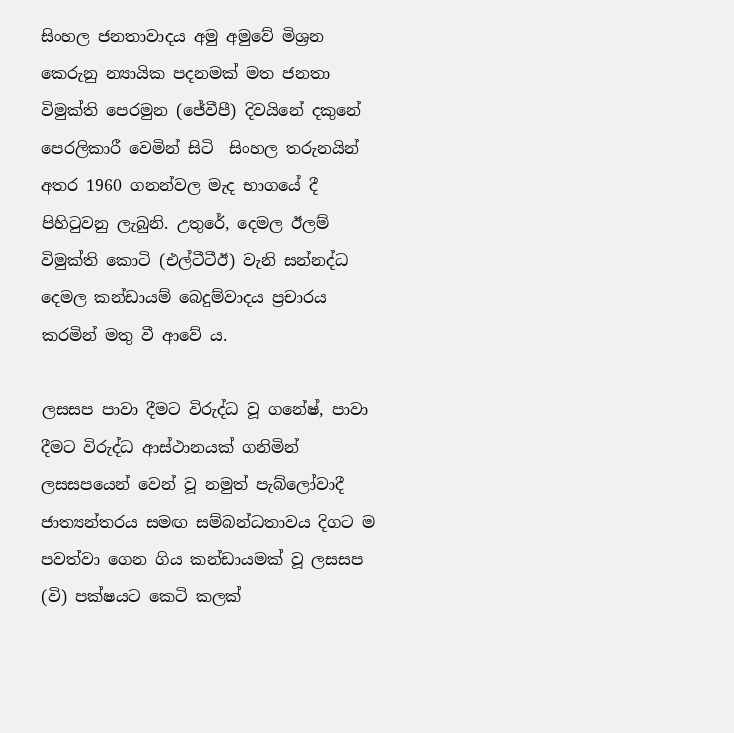සිංහල ජනතාවාදය අමු අමුවේ මිශ්‍රන කෙරුනු න්‍යායික පදනමක් මත ජනතා විමුක්ති පෙරමුන (ජේවීපී) දිවයිනේ දකුනේ පෙරලිකාරී වෙමින් සිටි  සිංහල තරුනයින් අතර 1960 ගනන්වල මැද භාගයේ දී පිහිටුවනු ලැබුනි. උතුරේ, දෙමල ඊලම් විමුක්ති කොටි (එල්ටීටීඊ) වැනි සන්නද්ධ දෙමල කන්ඩායම් බෙදුම්වාදය ප්‍රචාරය කරමින් මතු වී ආවේ ය.

ලසසප පාවා දීමට විරුද්ධ වූ ගනේෂ්, පාවා දීමට විරුද්ධ ආස්ථානයක් ගනිමින් ලසසපයෙන් වෙන් වූ නමුත් පැබ්ලෝවාදී ජාත්‍යන්තරය සමඟ සම්බන්ධතාවය දිගට ම පවත්වා ගෙන ගිය කන්ඩායමක් වූ ලසසප (වි) පක්ෂයට කෙටි කලක්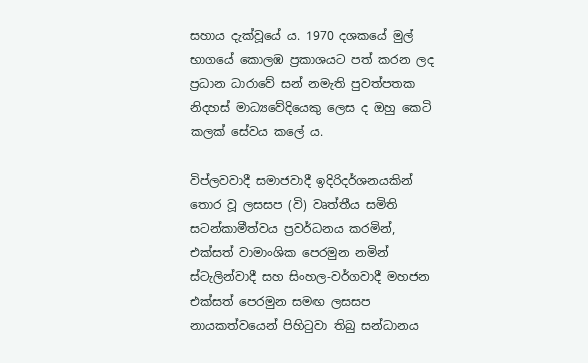සහාය දැක්වූයේ ය. 1970 දශකයේ මුල් භාගයේ කොලඹ ප්‍රකාශයට පත් කරන ලද ප්‍රධාන ධාරාවේ සන් නමැති පුවත්පතක නිදහස් මාධ්‍යවේදියෙකු ලෙස ද ඔහු කෙටි කලක් සේවය කලේ ය.

විප්ලවවාදී සමාජවාදී ඉදිරිදර්ශනයකින් තොර වූ ලසසප (වි) වෘත්තීය සමිති සටන්කාමීත්වය ප්‍රවර්ධනය කරමින්, එක්සත් වාමාංශික පෙරමුන නමින් ස්ටැලින්වාදී සහ සිංහල-වර්ගවාදී මහජන එක්සත් පෙරමුන සමඟ ලසසප නායකත්වයෙන් පිහිටුවා තිබු සන්ධානය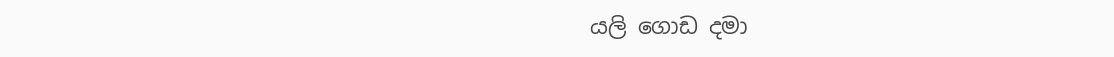යලි ගොඩ දමා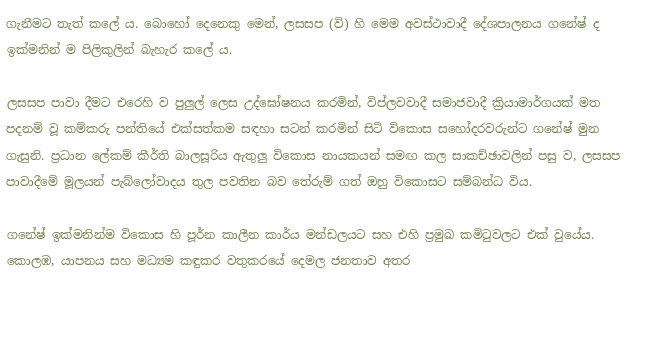ගැනීමට තැත් කලේ ය. බොහෝ දෙනෙකු මෙන්, ලසසප (වි) හි මෙම අවස්ථාවාදී දේශපාලනය ගනේෂ් ද ඉක්මනින් ම පිලිකුලින් බැහැර කලේ ය.

ලසසප පාවා දීමට එරෙහි ව පුලුල් ලෙස උද්ඝෝෂනය කරමින්, විප්ලවවාදී සමාජවාදී ක්‍රියාමාර්ගයක් මත පදනම් වූ කම්කරු පන්තියේ එක්සත්කම සඳහා සටන් කරමින් සිටි විකොස සහෝදරවරුන්ට ගනේෂ් මුන ගැසුනි. ප්‍රධාන ලේකම් කීර්ති බාලසූරිය ඇතුලු විකොස නායකයන් සමඟ කල සාකච්ඡාවලින් පසු ව, ලසසප පාවාදීමේ මූලයන් පැබ්ලෝවාදය තුල පවතින බව තේරුම් ගත් ඔහු විකොසට සම්බන්ධ විය.

ගනේෂ් ඉක්මනින්ම විකොස හි පූර්න කාලීන කාර්ය මන්ඩලයට සහ එහි ප්‍රමුඛ කමිටුවලට එක් වුයේය. කොලඹ, යාපනය සහ මධ්‍යම කඳුකර වතුකරයේ දෙමල ජනතාව අතර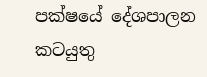පක්ෂයේ දේශපාලන කටයුතු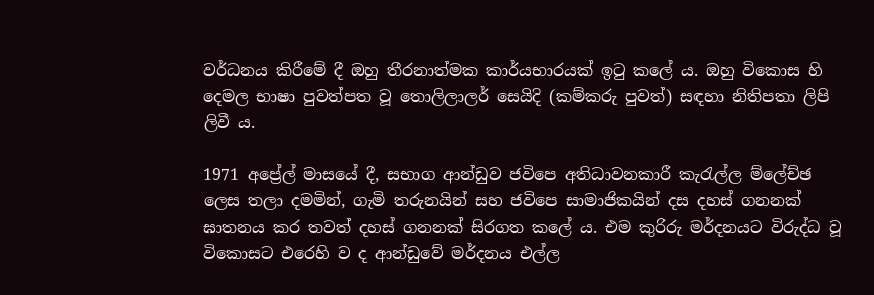වර්ධනය කිරීමේ දී ඔහු තීරනාත්මක කාර්යභාරයක් ඉටු කලේ ය. ඔහු විකොස හි දෙමල භාෂා පුවත්පත වූ තොලිලාලර් සෙයිදි (කම්කරු පුවත්) සඳහා නිතිපතා ලිපි ලිවී ය.

1971 අප්‍රේල් මාසයේ දී, සභාග ආන්ඩුව ජවිපෙ අතිධාවනකාරී කැරැල්ල ම්ලේච්ඡ ලෙස තලා දමමින්, ගැමි තරුනයින් සහ ජවිපෙ සාමාජිකයින් දස දහස් ගනනක් ඝාතනය කර තවත් දහස් ගනනක් සිරගත කලේ ය. එම කුරිරු මර්දනයට විරුද්ධ වූ විකොසට එරෙහි ව ද ආන්ඩුවේ මර්දනය එල්ල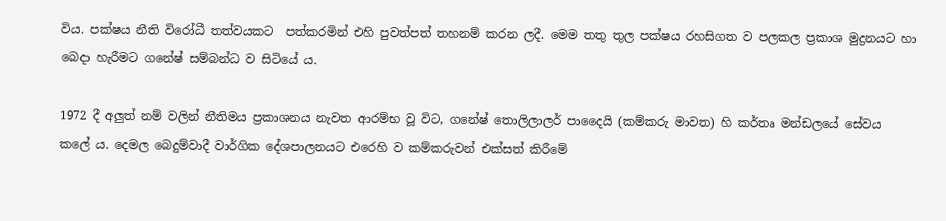විය. පක්ෂය නීති විරෝධී තත්වයකට  පත්කරමින් එහි පුවත්පත් තහනම් කරන ලදී. මෙම තතු තුල පක්ෂය රහසිගත ව පලකල ප්‍රකාශ මුද්‍රනයට හා බෙදා හැරීමට ගනේෂ් සම්බන්ධ ව සිටියේ ය.

1972 දී අලුත් නම් වලින් නීතිමය ප්‍රකාශනය නැවත ආරම්භ වූ විට, ගනේෂ් තොලිලාලර් පාදෛයි (කම්කරු මාවත) හි කර්තෘ මන්ඩලයේ සේවය කලේ ය. දෙමල බෙදුම්වාදී වාර්ගික දේශපාලනයට එරෙහි ව කම්කරුවන් එක්සත් කිරීමේ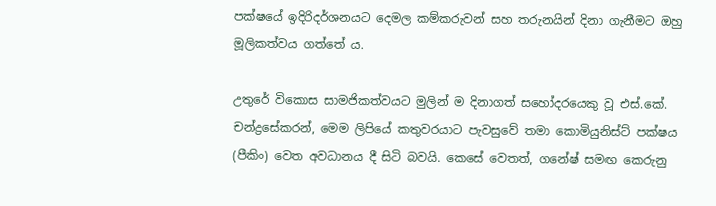පක්ෂයේ ඉදිරිදර්ශනයට දෙමල කම්කරුවන් සහ තරුනයින් දිනා ගැනීමට ඔහු මූලිකත්වය ගත්තේ ය.

උතුරේ විකොස සාමජිකත්වයට මුලින් ම දිනාගත් සහෝදරයෙකු වූ එස්.කේ. චන්ද්‍රසේකරන්, මෙම ලිපියේ කතුවරයාට පැවසුවේ තමා කොමියුනිස්ට් පක්ෂය (පීකිං) වෙත අවධානය දී සිටි බවයි. කෙසේ වෙතත්, ගනේෂ් සමඟ කෙරුනු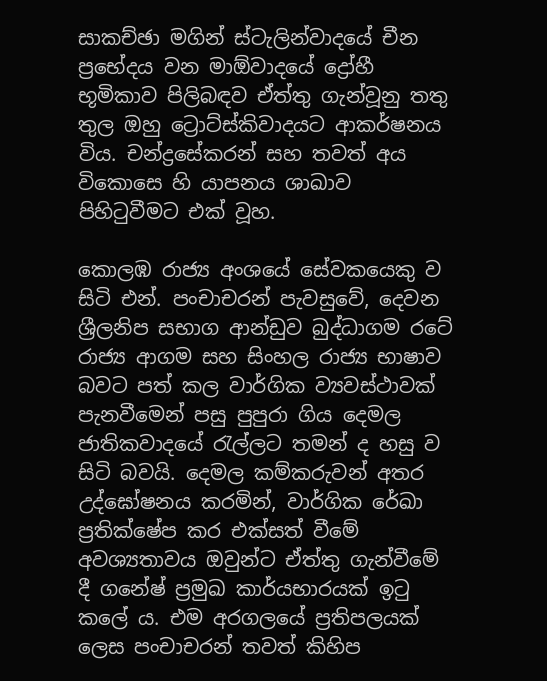සාකච්ඡා මගින් ස්ටැලින්වාදයේ චීන ප්‍රභේදය වන මාඕවාදයේ ද්‍රෝහී භූමිකාව පිලිබඳව ඒත්තු ගැන්වූනු තතු තුල ඔහු ට්‍රොට්ස්කිවාදයට ආකර්ෂනය විය. චන්ද්‍රසේකරන් සහ තවත් අය විකොසෙ හි යාපනය ශාඛාව පිහිටුවීමට එක් වූහ.

කොලඹ රාජ්‍ය අංශයේ සේවකයෙකු ව සිටි එන්. පංචාචරන් පැවසුවේ, දෙවන ශ්‍රීලනිප සභාග ආන්ඩුව බුද්ධාගම රටේ රාජ්‍ය ආගම සහ සිංහල රාජ්‍ය භාෂාව බවට පත් කල වාර්ගික ව්‍යවස්ථාවක් පැනවීමෙන් පසු පුපුරා ගිය දෙමල ජාතිකවාදයේ රැල්ලට තමන් ද හසු ව සිටි බවයි. දෙමල කම්කරුවන් අතර උද්ඝෝෂනය කරමින්, වාර්ගික රේඛා ප්‍රතික්ෂේප කර එක්සත් වීමේ අවශ්‍යතාවය ඔවුන්ට ඒත්තු ගැන්වීමේ දී ගනේෂ් ප්‍රමුඛ කාර්යභාරයක් ඉටු කලේ ය. එම අරගලයේ ප්‍රතිපලයක් ලෙස පංචාචරන් තවත් කිහිප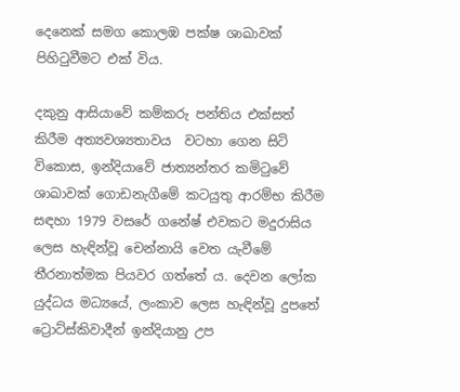දෙනෙක් සමග කොලඹ පක්ෂ ශාඛාවක් පිහිටුවීමට එක් විය.

දකුනු ආසියාවේ කම්කරු පන්තිය එක්සත් කිරීම අත්‍යවශ්‍යතාවය  වටහා ගෙන සිටි විකොස, ඉන්දියාවේ ජාත්‍යන්තර කමිටුවේ ශාඛාවක් ගොඩනැගීමේ කටයුතු ආරම්භ කිරීම සඳහා 1979 වසරේ ගනේෂ් එවකට මදුරාසිය ලෙස හැඳින්වූ චෙන්නායි වෙත යැවීමේ තීරනාත්මක පියවර ගත්තේ ය. දෙවන ලෝක යුද්ධය මධ්‍යයේ, ලංකාව ලෙස හැඳින්වූ දුපතේ ට්‍රොට්ස්කිවාදීන් ඉන්දියානු උප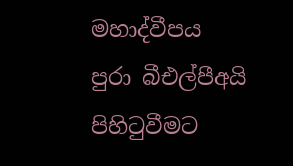මහාද්වීපය පුරා බීඑල්පීඅයි පිහිටුවීමට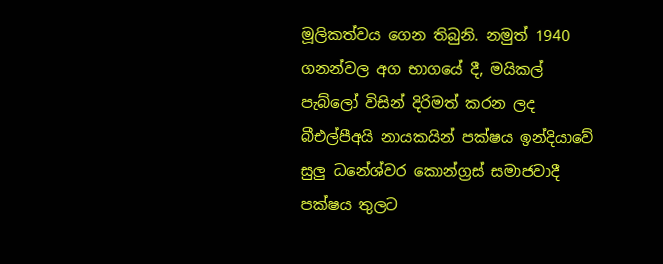මූලිකත්වය ගෙන තිබුනි. නමුත් 1940 ගනන්වල අග භාගයේ දී, මයිකල් පැබ්ලෝ විසින් දිරිමත් කරන ලද බීඑල්පීඅයි නායකයින් පක්ෂය ඉන්දියාවේ සුලු ධනේශ්වර කොන්ග්‍රස් සමාජවාදී පක්ෂය තුලට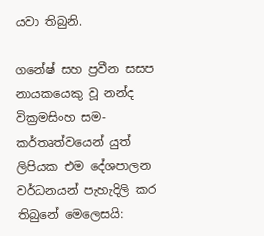යවා තිබුනි.

ගනේෂ් සහ ප්‍රවීන සසප නායකයෙකු වූ නන්ද වික්‍රමසිංහ සම-කර්තෘත්වයෙන් යුත් ලිපියක එම දේශපාලන වර්ධනයන් පැහැදිලි කර තිබුනේ මෙලෙසයි: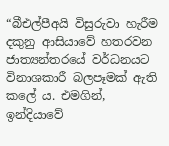“බීඑල්පීඅයි විසුරුවා හැරීම දකුනු ආසියාවේ හතරවන ජාත්‍යන්තරයේ වර්ධනයට විනාශකාරී බලපෑමක් ඇති කලේ ය. එමගින්, ඉන්දියාවේ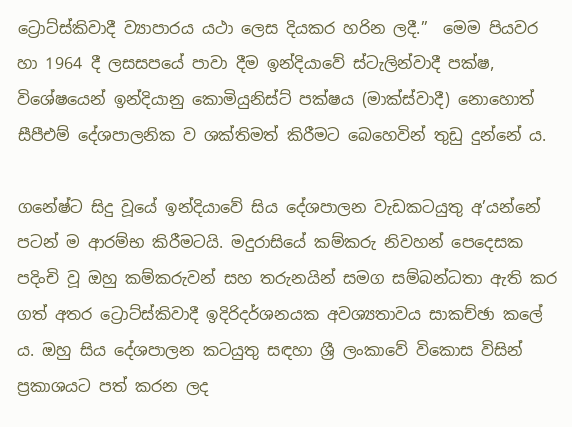ට්‍රොට්ස්කිවාදී ව්‍යාපාරය යථා ලෙස දියකර හරින ලදී.”  මෙම පියවර හා 1964 දී ලසසපයේ පාවා දීම ඉන්දියාවේ ස්ටැලින්වාදී පක්ෂ, විශේෂයෙන් ඉන්දියානු කොමියුනිස්ට් පක්ෂය (මාක්ස්වාදී) නොහොත් සීපීඑම් දේශපාලනික ව ශක්තිමත් කිරීමට බෙහෙවින් තුඩු දුන්නේ ය.

ගනේෂ්ට සිදු වූයේ ඉන්දියාවේ සිය දේශපාලන වැඩකටයුතු අ’යන්නේ පටන් ම ආරම්භ කිරීමටයි. මදුරාසියේ කම්කරු නිවහන් පෙදෙසක පදිංචි වූ ඔහු කම්කරුවන් සහ තරුනයින් සමග සම්බන්ධතා ඇති කර ගත් අතර ට්‍රොට්ස්කිවාදී ඉදිරිදර්ශනයක අවශ්‍යතාවය සාකච්ඡා කලේ ය. ඔහු සිය දේශපාලන කටයුතු සඳහා ශ්‍රී ලංකාවේ විකොස විසින් ප්‍රකාශයට පත් කරන ලද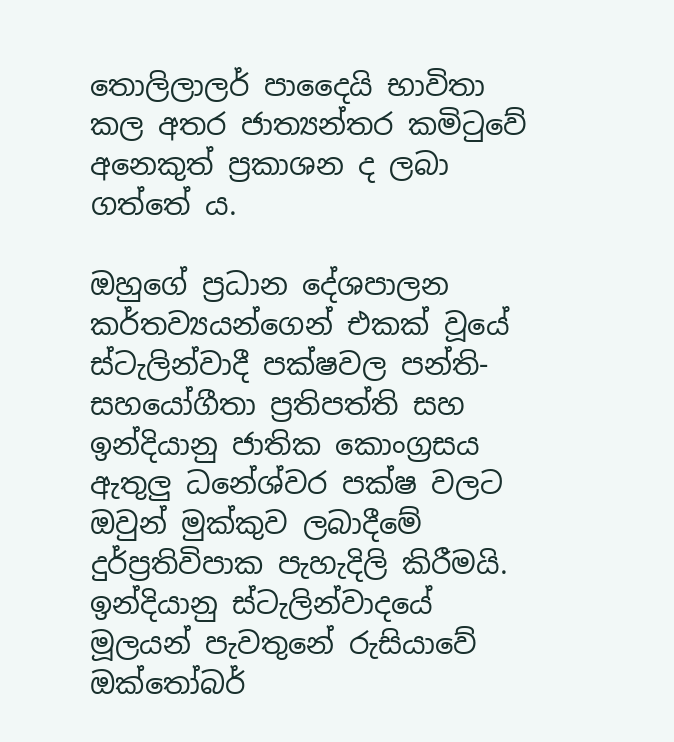තොලිලාලර් පාදෛයි භාවිතා කල අතර ජාත්‍යන්තර කමිටුවේ අනෙකුත් ප්‍රකාශන ද ලබා ගත්තේ ය.

ඔහුගේ ප්‍රධාන දේශපාලන කර්තව්‍යයන්ගෙන් එකක් වූයේ ස්ටැලින්වාදී පක්ෂවල පන්ති-සහයෝගීතා ප්‍රතිපත්ති සහ ඉන්දියානු ජාතික කොංග්‍රසය ඇතුලු ධනේශ්වර පක්ෂ වලට ඔවුන් මුක්කුව ලබාදීමේ දුර්ප්‍රතිවිපාක පැහැදිලි කිරීමයි. ඉන්දියානු ස්ටැලින්වාදයේ මූලයන් පැවතුනේ රුසියාවේ ඔක්තෝබර්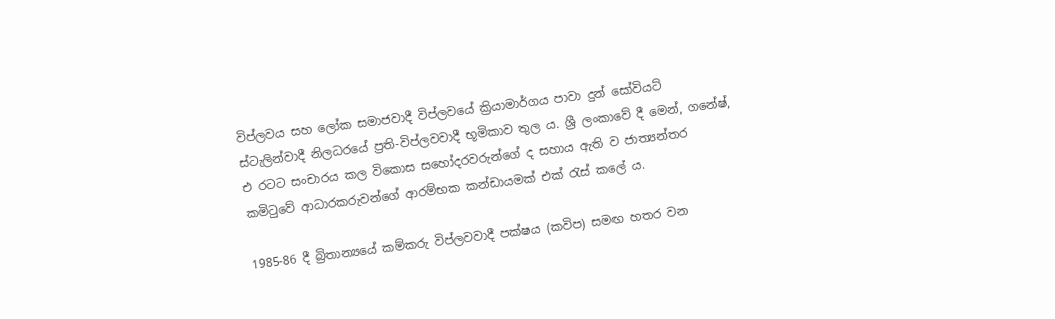විප්ලවය සහ ලෝක සමාජවාදී විප්ලවයේ ක්‍රියාමාර්ගය පාවා දුන් සෝවියට් ස්ටැලින්වාදී නිලධරයේ ප්‍රති-විප්ලවවාදී භූමිකාව තුල ය. ශ්‍රී ලංකාවේ දී මෙන්, ගනේෂ්, එ රටට සංචාරය කල විකොස සහෝදරවරුන්ගේ ද සහාය ඇති ව ජාත්‍යන්තර කමිටුවේ ආධාරකරුවන්ගේ ආරම්භක කන්ඩායමක් එක්‍ රැස් කලේ ය.

1985-86 දී බ්‍රිතාන්‍යයේ කම්කරු විප්ලවවාදී පක්ෂය (කවිප) සමඟ හතර වන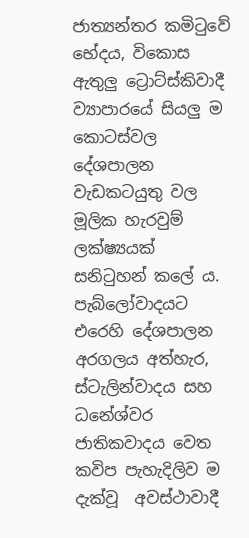ජාත්‍යන්තර කමිටුවේ භේදය, විකොස ඇතුලු ට්‍රොට්ස්කිවාදී ව්‍යාපාරයේ සියලු ම කොටස්වල දේශපාලන වැඩකටයුතු වල මූලික හැරවුම් ලක්ෂ්‍යයක් සනිටුහන් කලේ ය. පැබ්ලෝවාදයට එරෙහි දේශපාලන අරගලය අත්හැර, ස්ටැලින්වාදය සහ ධනේශ්වර ජාතිකවාදය වෙත කවිප පැහැදිලිව ම දැක්වූ  අවස්ථාවාදී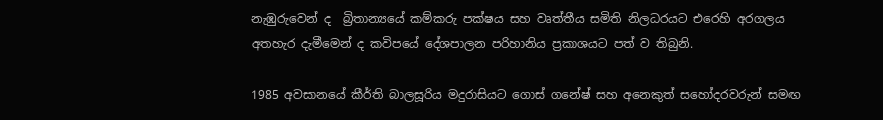නැඹුරුවෙන් ද  බ්‍රිතාන්‍යයේ කම්කරු පක්ෂය සහ වෘත්තීය සමිති නිලධරයට එරෙහි අරගලය අතහැර දැමීමෙන් ද කවිපයේ දේශපාලන පරිහානිය ප්‍රකාශයට පත් ව තිබුනි.

1985 අවසානයේ කීර්ති බාලසූරිය මදුරාසියට ගොස් ගනේෂ් සහ අනෙකුත් සහෝදරවරුන් සමඟ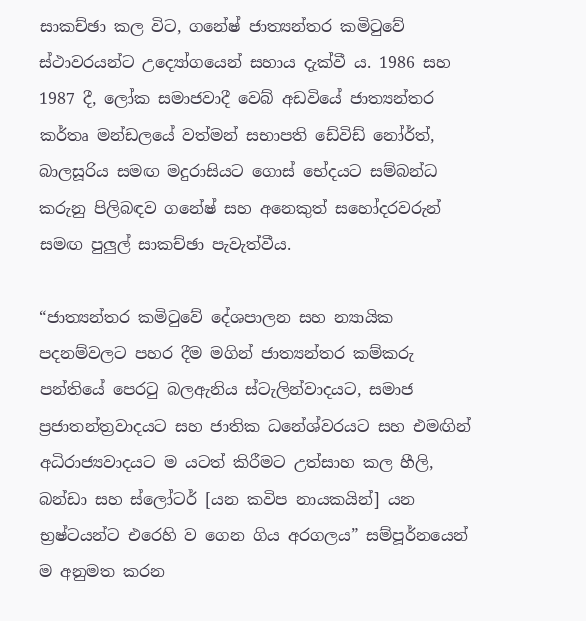සාකච්ඡා කල විට, ගනේෂ් ජාත්‍යන්තර කමිටුවේ ස්ථාවරයන්ට උද්‍යෝගයෙන් සහාය දැක්වී ය. 1986 සහ 1987 දී, ලෝක සමාජවාදී වෙබ් අඩවියේ ජාත්‍යන්තර කර්තෘ මන්ඩලයේ වත්මන් සභාපති ඩේවිඩ් නෝර්ත්, බාලසූරිය සමඟ මදුරාසියට ගොස් භේදයට සම්බන්ධ කරුනු පිලිබඳව ගනේෂ් සහ අනෙකුත් සහෝදරවරුන් සමඟ පුලුල් සාකච්ඡා පැවැත්වීය.

“ජාත්‍යන්තර කමිටුවේ දේශපාලන සහ න්‍යායික පදනම්වලට පහර දීම මගින් ජාත්‍යන්තර කම්කරු පන්තියේ පෙරටු බලඇනිය ස්ටැලින්වාදයට, සමාජ ප්‍රජාතන්ත්‍රවාදයට සහ ජාතික ධනේශ්වරයට සහ එමඟින් අධිරාජ්‍යවාදයට ම යටත් කිරීමට උත්සාහ කල හීලි, බන්ඩා සහ ස්ලෝටර් [යන කවිප නායකයින්] යන භ්‍රෂ්ටයන්ට එරෙහි ව ගෙන ගිය අරගලය” සම්පූර්නයෙන් ම අනුමත කරන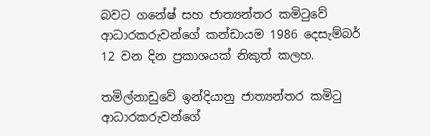බවට ගනේෂ් සහ ජාත්‍යන්තර කමිටුවේ ආධාරකරුවන්ගේ කන්ඩායම 1986 දෙසැම්බර් 12 වන දින ප්‍රකාශයක් නිකුත් කලහ.

තමිල්නාඩුවේ ඉන්දියානු ජාත්‍යන්තර කමිටු ආධාරකරුවන්ගේ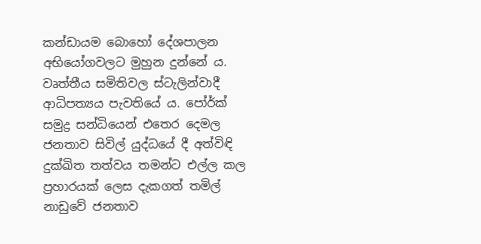කන්ඩායම බොහෝ දේශපාලන අභියෝගවලට මුහුන දුන්නේ ය. වෘත්තීය සමිතිවල ස්ටැලින්වාදී ආධිපත්‍යය පැවතියේ ය. පෝර්ක් සමුද්‍ර සන්ධියෙන් එතෙර දෙමල ජනතාව සිවිල් යුද්ධයේ දී අත්විඳි දුක්ඛිත තත්වය තමන්ට එල්ල කල ප්‍රහාරයක් ලෙස දැකගත් තමිල් නාඩුවේ ජනතාව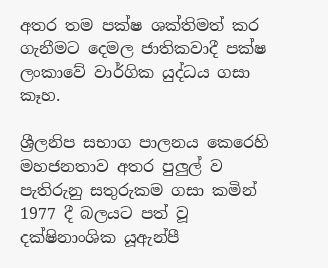අතර තම පක්ෂ ශක්තිමත් කර ගැනීමට දෙමල ජාතිකවාදී පක්ෂ ලංකාවේ වාර්ගික යුද්ධය ගසා කෑහ.

ශ්‍රීලනිප සභාග පාලනය කෙරෙහි මහජනතාව අතර පුලුල් ව පැතිරුනු සතුරුකම ගසා කමින් 1977 දී බලයට පත් වූ දක්ෂිනාංශික යූඇන්පී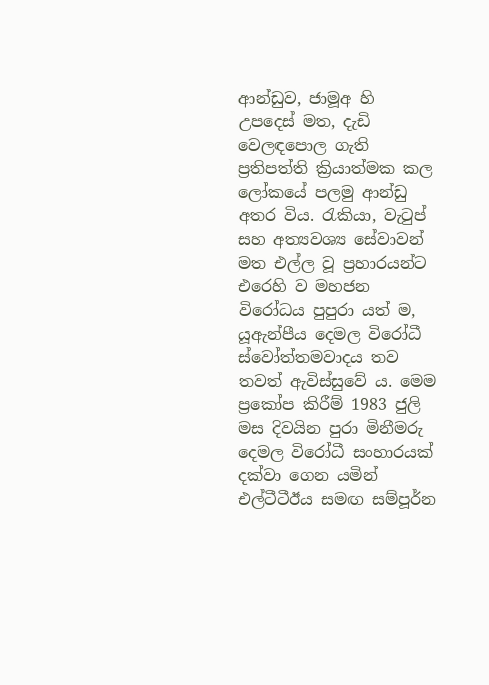ආන්ඩුව, ජාමූඅ හි උපදෙස් මත, දැඩි වෙලඳපොල ගැති ප්‍රතිපත්ති ක්‍රියාත්මක කල ලෝකයේ පලමු ආන්ඩු අතර විය. රැකියා, වැටුප් සහ අත්‍යවශ්‍ය සේවාවන් මත එල්ල වූ ප්‍රහාරයන්ට එරෙහි ව මහජන විරෝධය පුපුරා යත් ම, යූඇන්පීය දෙමල විරෝධී ස්වෝත්තමවාදය තව තවත් ඇවිස්සුවේ ය. මෙම ප්‍රකෝප කිරීම් 1983 ජුලි මස දිවයින පුරා මිනීමරු දෙමල විරෝධී සංහාරයක් දක්වා ගෙන යමින් එල්ටීටීඊය සමඟ සම්පූර්න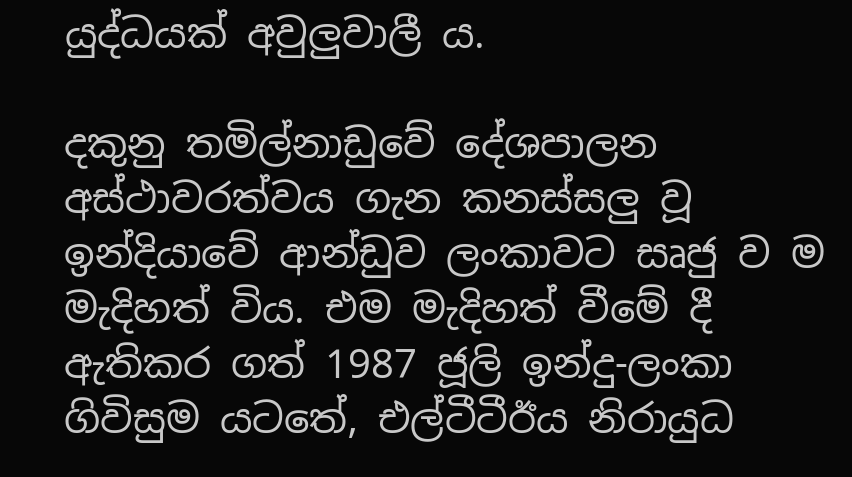යුද්ධයක් අවුලුවාලී ය.

දකුනු තමිල්නාඩුවේ දේශපාලන අස්ථාවරත්වය ගැන කනස්සලු වූ ඉන්දියාවේ ආන්ඩුව ලංකාවට සෘජු ව ම මැදිහත් විය. එම මැදිහත් වීමේ දී ඇතිකර ගත් 1987 ජූලි ඉන්දු-ලංකා ගිවිසුම යටතේ, එල්ටීටීඊය නිරායුධ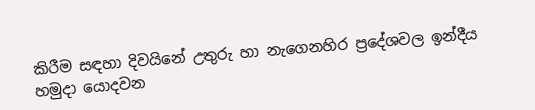කිරීම සඳහා දිවයිනේ උතුරු හා නැගෙනහිර ප්‍රදේශවල ඉන්දීය හමුදා යොදවන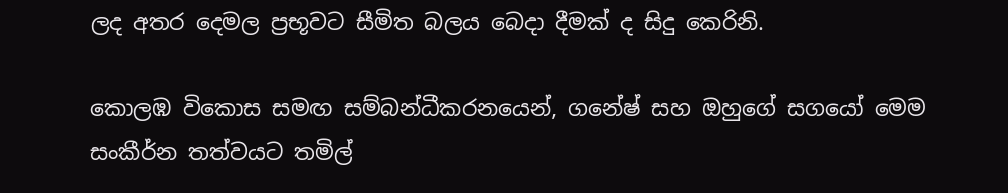ලද අතර දෙමල ප්‍රභූවට සීමිත බලය බෙදා දීමක් ද සිදු කෙරිනි.

කොලඹ විකොස සමඟ සම්බන්ධීකරනයෙන්, ගනේෂ් සහ ඔහුගේ සගයෝ මෙම සංකීර්න තත්වයට තමිල්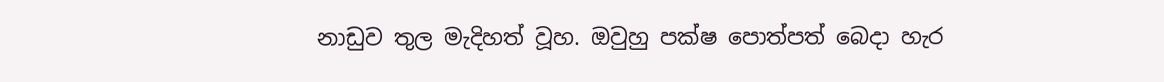නාඩුව තුල මැදිහත් වූහ. ඔවුහු පක්ෂ පොත්පත් බෙදා හැර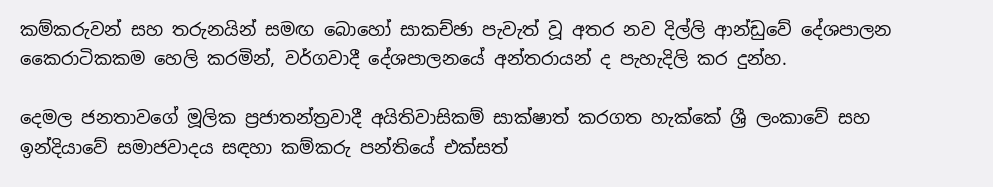කම්කරුවන් සහ තරුනයින් සමඟ බොහෝ සාකච්ඡා පැවැත් වූ අතර නව දිල්ලි ආන්ඩුවේ දේශපාලන කෛරාටිකකම හෙලි කරමින්, වර්ගවාදී දේශපාලනයේ අන්තරායන් ද පැහැදිලි කර දුන්හ.

දෙමල ජනතාවගේ මූලික ප්‍රජාතන්ත්‍රවාදී අයිතිවාසිකම් සාක්ෂාත් කරගත හැක්කේ ශ්‍රී ලංකාවේ සහ ඉන්දියාවේ සමාජවාදය සඳහා කම්කරු පන්තියේ එක්සත්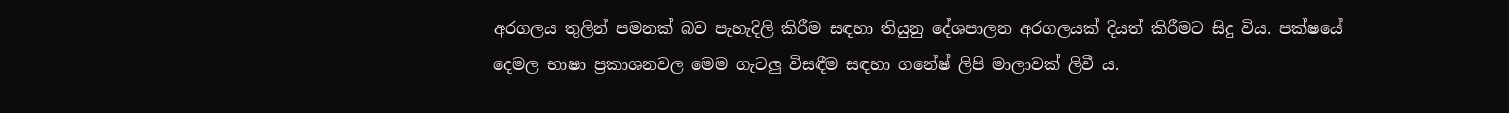අරගලය තුලින් පමනක් බව පැහැදිලි කිරීම සඳහා තියුනු දේශපාලන අරගලයක් දියත් කිරීමට සිදු විය. පක්ෂයේ දෙමල භාෂා ප්‍රකාශනවල මෙම ගැටලු විසඳීම සඳහා ගනේෂ් ලිපි මාලාවක් ලිවී ය.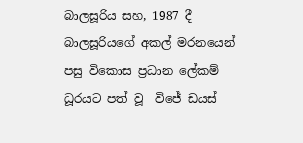බාලසූරිය සහ, 1987 දී බාලසූරියගේ අකල් මරනයෙන් පසු විකොස ප්‍රධාන ලේකම් ධූරයට පත් වූ  විජේ ඩයස්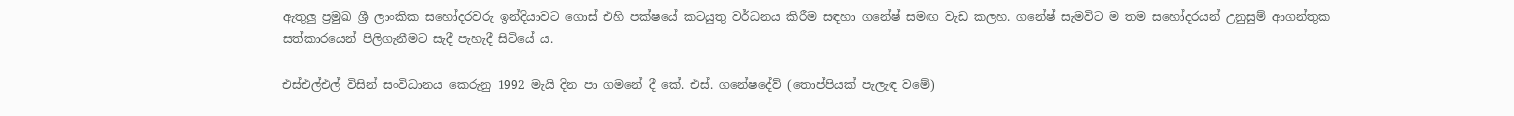ඇතුලු ප්‍රමුඛ ශ්‍රී ලාංකික සහෝදරවරු ඉන්දියාවට ගොස් එහි පක්ෂයේ කටයුතු වර්ධනය කිරීම සඳහා ගනේෂ් සමඟ වැඩ කලහ. ගනේෂ් සැමවිට ම තම සහෝදරයන් උනුසුම් ආගන්තුක සත්කාරයෙන් පිලිගැනීමට සැදී පැහැදී සිටියේ ය.

එස්එල්එල් විසින් සංවිධානය කෙරුනු 1992 මැයි දින පා ගමනේ දී කේ. එස්. ගනේෂදේව් (තොප්පියක් පැලැඳ වමේ)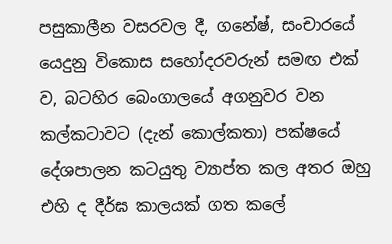පසුකාලීන වසරවල දී, ගනේෂ්, සංචාරයේ යෙදුනු විකොස සහෝදරවරුන් සමඟ එක් ව, බටහිර බෙංගාලයේ අගනුවර වන කල්කටාවට (දැන් කොල්කතා) පක්ෂයේ දේශපාලන කටයුතු ව්‍යාප්ත කල අතර ඔහු එහි ද දීර්ඝ කාලයක් ගත කලේ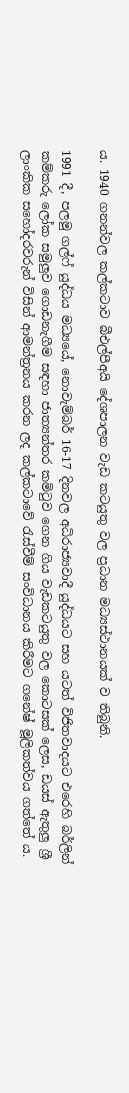ය. 1940 ගනන්වල කල්කටාව බීඑල්පීඅයි දේශපාලන වැඩ කටයුතු වල ප්‍රධාන මධ්‍යස්ථානයක් ව තිබුනි.

1991 දී, පලමු ගල්ෆ් යුද්ධය මධ්‍යයේ, නොවැම්බර් 16-17 දිනවල අධිරාජ්‍යවාදී යුද්ධයට සහ යටත් විජිතවාදයට එරෙහි බර්ලින් කම්කරු ලෝක සමුලුව ගොඩනැගීම සඳහා ජාත්‍යන්තර කමිටුව ගෙන ගිය වැඩකටයුතු වල කොටසක් ලෙස, ඩයස් ඇතුලු ශ්‍රී ලාංකික සහෝදරවරුන් විසින් ආමන්ත්‍රනය කරන ලද කල්කටාවේ රැස්වීම් සංවිධානය කිරීමට ගනේෂ් මූලිකත්වය ගත්තේ ය.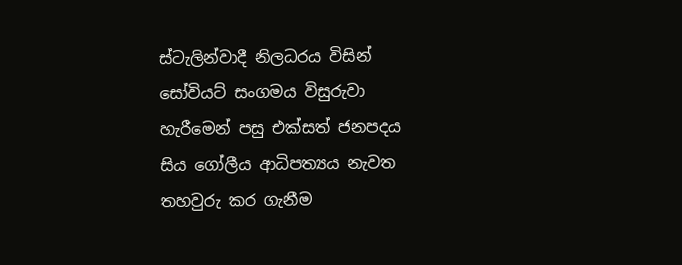ස්ටැලින්වාදී නිලධරය විසින් සෝවියට් සංගමය විසුරුවා හැරීමෙන් පසු එක්සත් ජනපදය සිය ගෝලීය ආධිපත්‍යය නැවත තහවුරු කර ගැනීම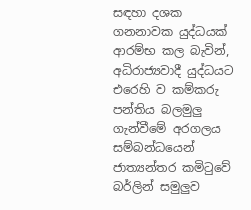සඳහා දශක ගනනාවක යුද්ධයක් ආරම්භ කල බැවින්, අධිරාජ්‍යවාදී යුද්ධයට එරෙහි ව කම්කරු පන්තිය බලමුලු ගැන්වීමේ අරගලය සම්බන්ධයෙන් ජාත්‍යන්තර කමිටුවේ බර්ලින් සමුලුව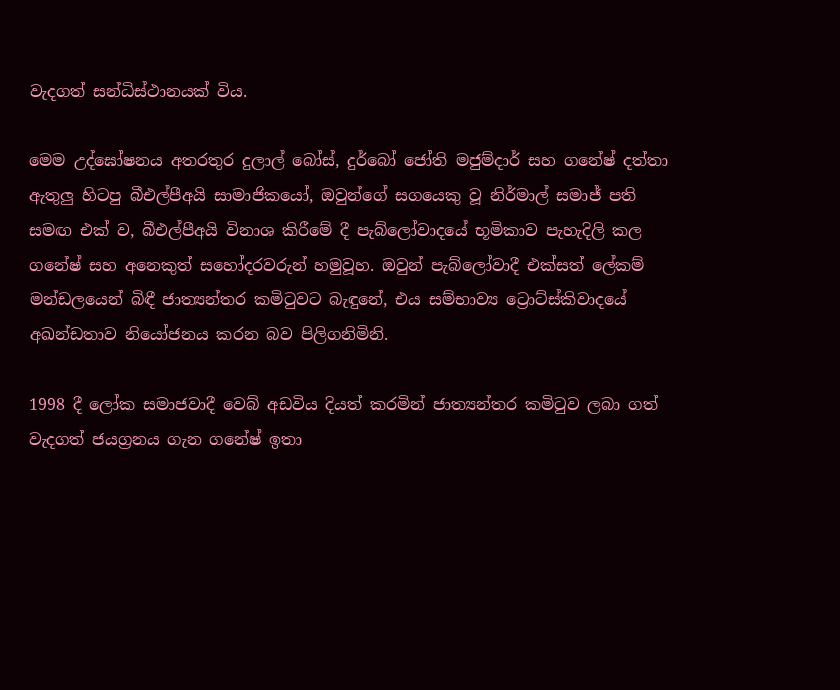වැදගත් සන්ධිස්ථානයක් විය.

මෙම උද්ඝෝෂනය අතරතුර දුලාල් බෝස්, දුර්බෝ ජෝති මජුම්දාර් සහ ගනේෂ් දත්තා ඇතුලු හිටපු බීඑල්පීඅයි සාමාජිකයෝ, ඔවුන්ගේ සගයෙකු වූ නිර්මාල් සමාජ් පති සමඟ එක් ව, බීඑල්පීඅයි විනාශ කිරීමේ දී පැබ්ලෝවාදයේ භූමිකාව පැහැදිලි කල ගනේෂ් සහ අනෙකුත් සහෝදරවරුන් හමුවූහ. ඔවුන් පැබ්ලෝවාදී එක්සත් ලේකම් මන්ඩලයෙන් බිඳී ජාත්‍යන්තර කමිටුවට බැඳුනේ, එය සම්භාව්‍ය ට්‍රොට්ස්කිවාදයේ අඛන්ඩතාව නියෝජනය කරන බව පිලිගනිමිනි.

1998 දී ලෝක සමාජවාදී වෙබ් අඩවිය දියත් කරමින් ජාත්‍යන්තර කමිටුව ලබා ගත් වැදගත් ජයග්‍රනය ගැන ගනේෂ් ඉතා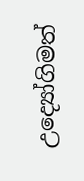උද්‍යෝගිමත්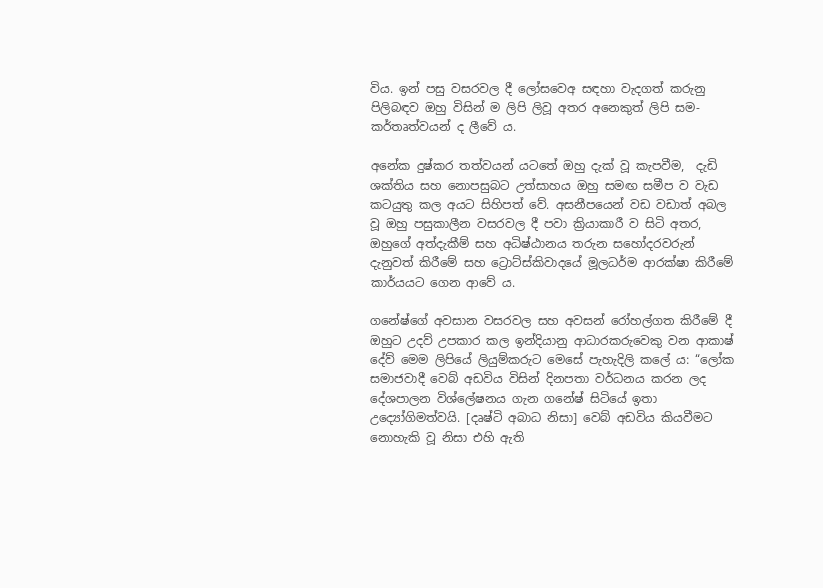විය. ඉන් පසු වසරවල දී ලෝසවෙඅ සඳහා වැදගත් කරුනු පිලිබඳව ඔහු විසින් ම ලිපි ලිවූ අතර අනෙකුත් ලිපි සම-කර්තෘත්වයන් ද ලීවේ ය.

අනේක දුෂ්කර තත්වයන් යටතේ ඔහු දැක් වූ කැපවීම,  දැඩි ශක්තිය සහ නොපසුබට උත්සාහය ඔහු සමඟ සමීප ව වැඩ කටයුතු කල අයට සිහිපත් වේ. අසනීපයෙන් වඩ වඩාත් අබල වූ ඔහු පසුකාලීන වසරවල දී පවා ක්‍රියාකාරී ව සිටි අතර, ඔහුගේ අත්දැකීම් සහ අධිෂ්ඨානය තරුන සහෝදරවරුන් දැනුවත් කිරීමේ සහ ට්‍රොට්ස්කිවාදයේ මූලධර්ම ආරක්ෂා කිරීමේ කාර්යයට ගෙන ආවේ ය.

ගනේෂ්ගේ අවසාන වසරවල සහ අවසන් රෝහල්ගත කිරීමේ දී ඔහුට උදව් උපකාර කල ඉන්දියානු ආධාරකරුවෙකු වන ආකාෂ් දේව් මෙම ලිපියේ ලියුම්කරුට මෙසේ පැහැදිලි කලේ ය: “ලෝක සමාජවාදී වෙබ් අඩවිය විසින් දිනපතා වර්ධනය කරන ලද දේශපාලන විශ්ලේෂනය ගැන ගනේෂ් සිටියේ ඉතා උද්‍යෝගිමත්වයි. [දෘෂ්ටි අබාධ නිසා] වෙබ් අඩවිය කියවීමට නොහැකි වූ නිසා එහි ඇති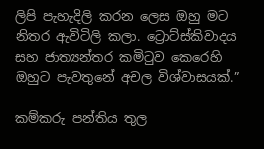ලිපි පැහැදිලි කරන ලෙස ඔහු මට නිතර ඇවිටිලි කලා. ට්‍රොට්ස්කිවාදය සහ ජාත්‍යන්තර කමිටුව කෙරෙහි ඔහුට පැවතුනේ අචල විශ්වාසයක්.”

කම්කරු පන්තිය තුල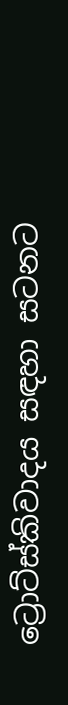ට්‍රොට්ස්කිවාදය සඳහා සටනට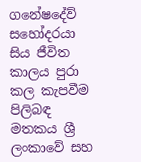ගනේෂදේව් සහෝදරයා සිය ජීවිත කාලය පුරා කල කැපවීම පිලිබඳ මතකය ශ්‍රී ලංකාවේ සහ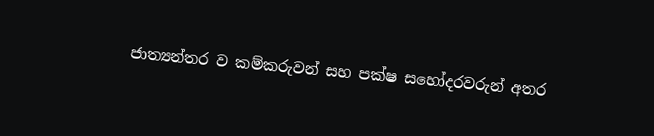ජාත්‍යන්තර ව කම්කරුවන් සහ පක්ෂ සහෝදරවරුන් අතර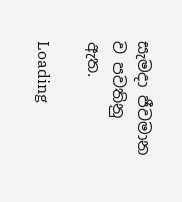සැමදා ජීවමාන ව පවතිනු ඇත.

Loading